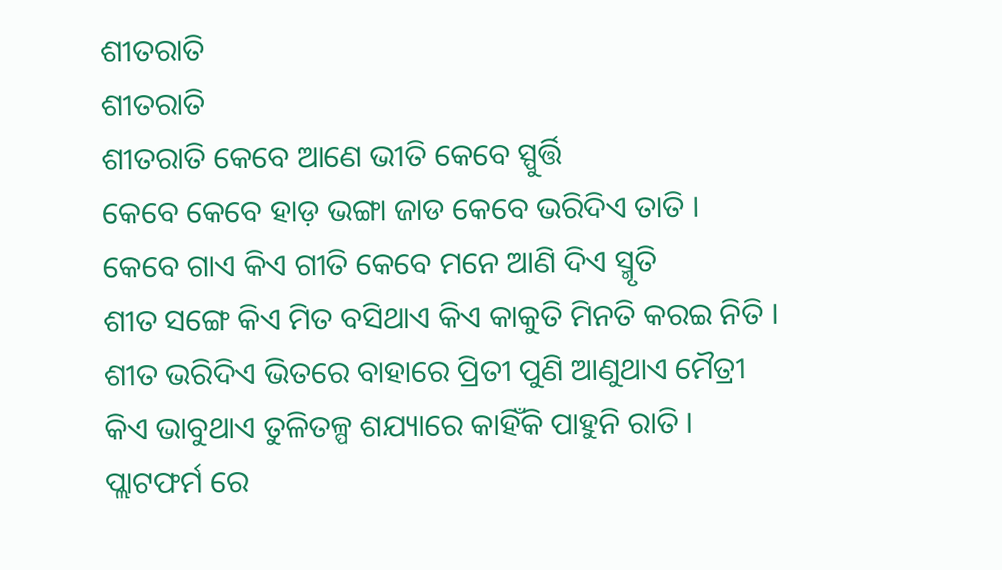ଶୀତରାତି
ଶୀତରାତି
ଶୀତରାତି କେବେ ଆଣେ ଭୀତି କେବେ ସ୍ପୁର୍ତ୍ତି
କେବେ କେବେ ହାଡ଼ ଭଙ୍ଗା ଜାଡ କେବେ ଭରିଦିଏ ତାତି ।
କେବେ ଗାଏ କିଏ ଗୀତି କେବେ ମନେ ଆଣି ଦିଏ ସ୍ମୃତି
ଶୀତ ସଙ୍ଗେ କିଏ ମିତ ବସିଥାଏ କିଏ କାକୁତି ମିନତି କରଇ ନିତି ।
ଶୀତ ଭରିଦିଏ ଭିତରେ ବାହାରେ ପ୍ରିତୀ ପୁଣି ଆଣୁଥାଏ ମୈତ୍ରୀ
କିଏ ଭାବୁଥାଏ ତୁଳିତଳ୍ପ ଶଯ୍ୟାରେ କାହିଁକି ପାହୁନି ରାତି ।
ପ୍ଲାଟଫର୍ମ ରେ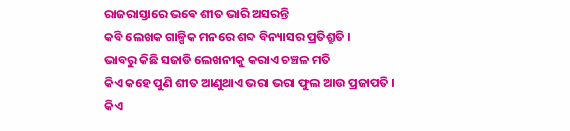ରାଜରାସ୍ତାରେ ଭଵେ ଶୀତ ଭାରି ଅସରନ୍ତି
କବି ଲେଖକ ଗାଳ୍ପିକ ମନରେ ଶବ୍ଦ ବିନ୍ୟାସର ପ୍ରତିଶ୍ରୁତି ।
ଭାବରୁ କିଛି ସଜାଡି ଲେଖନୀକୁ କରାଏ ଚଞ୍ଚଳ ମତି
କିଏ କହେ ପୁଣି ଶୀତ ଆଣୁଥାଏ ଭରା ଭରା ଫୁଲ ଆଉ ପ୍ରଜାପତି ।
କିଏ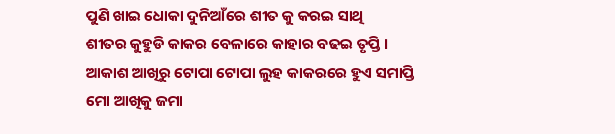ପୁଣି ଖାଇ ଧୋକା ଦୁନିଆଁରେ ଶୀତ କୁ କରଇ ସାଥି
ଶୀତର କୁହୁଡି କାକର ବେଳାରେ କାହାର ବଢଇ ତୃପ୍ତି ।
ଆକାଶ ଆଖିରୁ ଟୋପା ଟୋପା ଲୁହ କାକରରେ ହୁଏ ସମାପ୍ତି
ମୋ ଆଖିକୁ ଜମା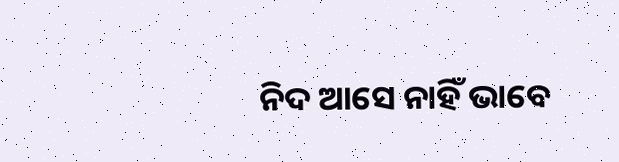ନିଦ ଆସେ ନାହିଁ ଭାବେ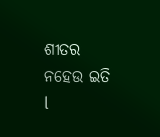ଶୀତର ନହେଉ ଇତି l